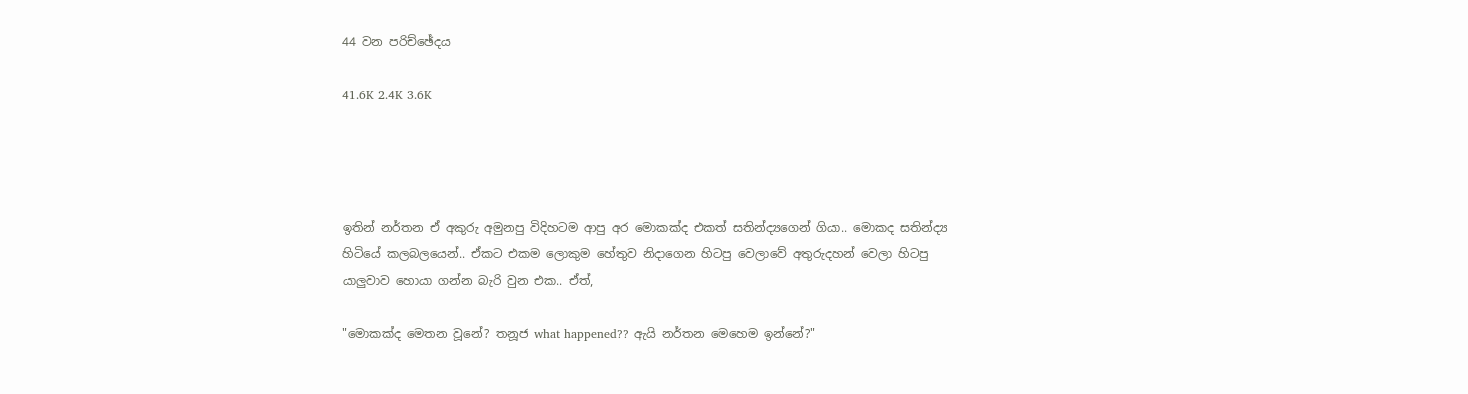44 වන පරිච්ඡේදය

41.6K 2.4K 3.6K




ඉතින් නර්තන ඒ අකුරු අමුනපු විදිහටම ආපු අර මොකක්ද එකත් සතින්ද්‍යගෙන් ගියා.. මොකද සතින්ද්‍ය හිටියේ කලබලයෙන්.. ඒකට එකම ලොකුම හේතුව නිදාගෙන හිටපු වෙලාවේ අතුරුදහන් වෙලා හිටපු යාලුවාව හොයා ගන්න බැරි වුන එක.. ඒත්,

"මොකක්ද මෙතන වූනේ? තනූජ what happened?? ඇයි නර්තන මෙහෙම ඉන්නේ?"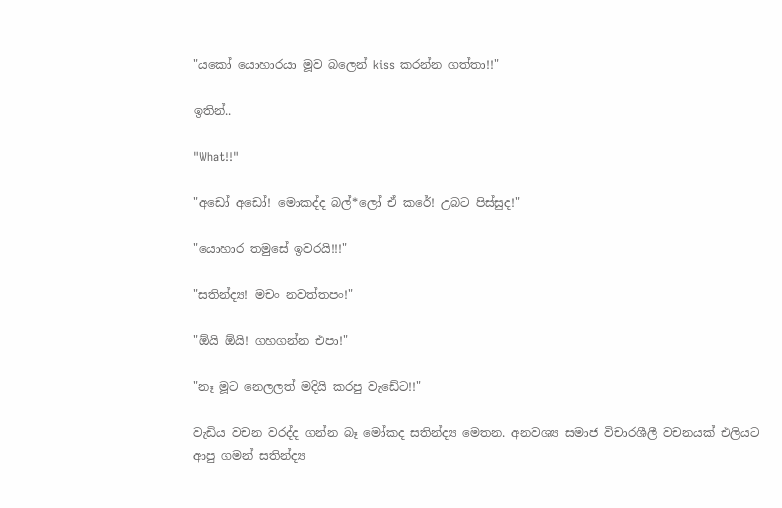"යකෝ යොහාරයා මූව බලෙන් kiss කරන්න ගත්තා!!"

ඉතින්..

"What!!"

"අඩෝ අඩෝ! මොකද්ද බල්*ලෝ ඒ කරේ! උබට පිස්සුද!"

"යොහාර තමුසේ ඉවරයි!!!"

"සතින්ද්‍ය! මචං නවත්තපං!"

"ඕයි ඕයි! ගහගන්න එපා!"

"නෑ මූට නෙලලත් මදියි කරපු වැඩේට!!"

වැඩිය වචන වරද්ද ගන්න බෑ මෝකද සතින්ද්‍ය මෙතන. අනවශ්‍ය සමාජ විචාරශීලී වචනයක් එලියට ආපු ගමන් සතින්ද්‍ය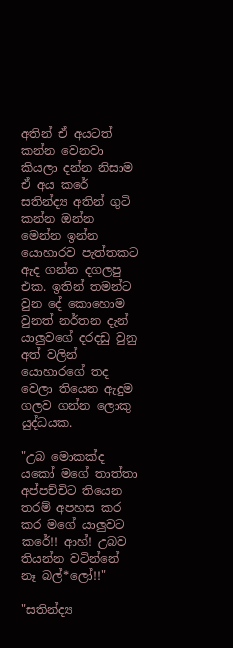අතින් ඒ අයටත් කන්න වෙනවා කියලා දන්න නිසාම  ඒ අය කරේ සතින්ද්‍ය අතින් ගුටි කන්න ඔන්න මෙන්න ඉන්න යොහාරව පැත්තකට ඇද ගන්න දගලපු එක. ඉතින් තමන්ට වුන දේ කොහොම වුනත් නර්තන දැන් යාලුවගේ දරදඩු වුනු අත් වලින් යොහාරගේ තද වෙලා තියෙන ඇදුම ගලව ගන්න ලොකු යුද්ධයක.

"උබ මොකක්ද යකෝ මගේ තාත්තා අප්පච්චිට තියෙන තරම් අපහස කර කර මගේ යාලුවට කරේ!! ආහ්! උබව තියන්න වටින්නේ නෑ බල්*ලෝ!!"

"සතින්ද්‍ය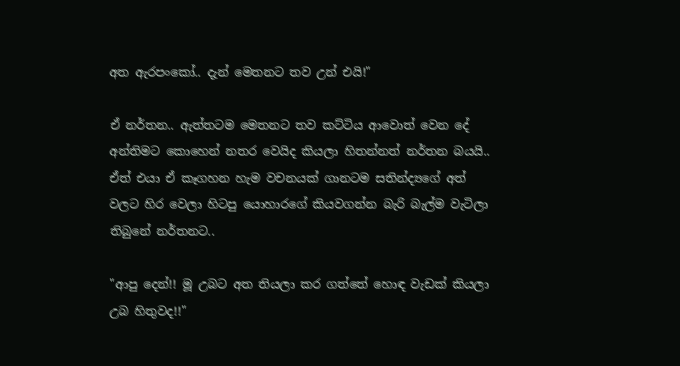අත ඇරපංකෝ.. දැන් මෙතනට තව උන් එයි!"

ඒ නර්තන.. ඇත්තටම මෙතනට තව කට්ටිය ආවොත් වෙන දේ අන්තිමට කොහෙන් නතර වෙයිද කියලා හිතන්නත් නර්තන බයයි.. ඒත් එයා ඒ කෑගහන හැම වචනයක් ගානටම සතින්ද්‍යගේ අත් වලට හිර වෙලා හිටපු යොහාරගේ කියවගන්න බැරි බැල්ම වැටිලා තිබුනේ නර්තනට..

"ආපු දෙන්!! මූ උබට අත තියලා කර ගත්තේ හොඳ වැඩක් කියලා උබ හිතුවද!!"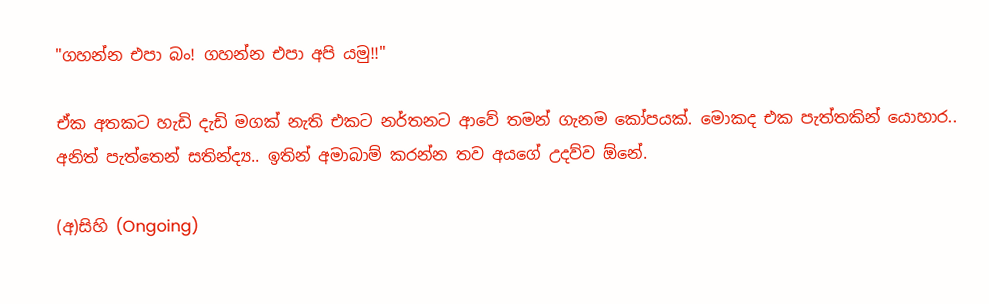"ගහන්න එපා බං! ගහන්න එපා අපි යමු!!"

ඒක අතකට හැඩි දැඩි මගක් නැති එකට නර්තනට ආවේ තමන් ගැනම කෝපයක්. මොකද එක පැත්තකින් යොහාර.. අනිත් පැත්තෙන් සතින්ද්‍ය.. ඉතින් අමාබාම් කරන්න තව අයගේ උදව්ව ඕනේ.

(අ)සිහි (Ongoing)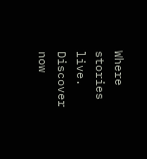Where stories live. Discover now